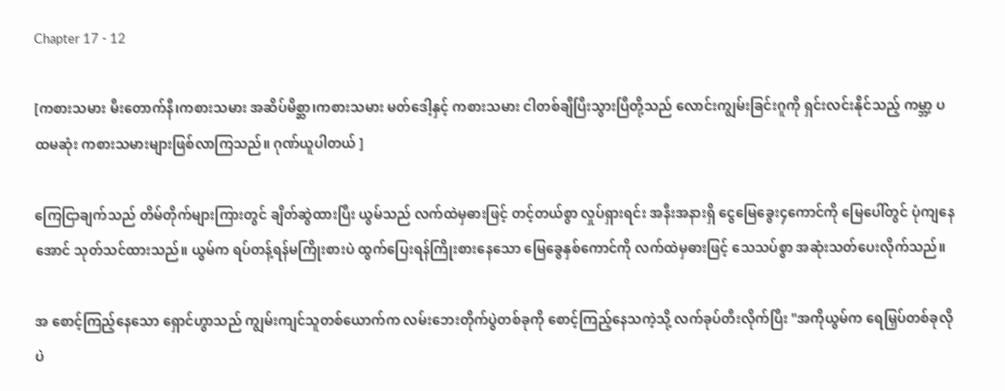Chapter 17 - 12

[ကစားသမား မီးတောက်နီ၊ကစားသမား အဆိပ်မိစ္ဆာ၊ကစားသမား မတ်ဒေါ့နှင့် ကစားသမား ငါတစ်ချီပြီးသွားပြီတို့သည် လောင်းကျွမ်းခြင်းဂူကို ရှင်းလင်းနိုင်သည့် ကမ္ဘာ့ ပထမဆုံး ကစားသမားများဖြစ်လာကြသည်။ ဂုဏ်ယူပါတယ် ]

ကြေငြာချက်သည် တိမ်တိုက်များကြားတွင် ချိတ်ဆွဲထားပြီး ယွမ်သည် လက်ထဲမှဓားဖြင့် တင့်တယ်စွာ လှုပ်ရှားရင်း အနီးအနားရှိ ငွေမြေခွေး၄ကောင်ကို မြေပေါ်တွင် ပုံကျနေအောင် သုတ်သင်ထားသည်။ ယွမ်က ရပ်တန့်ရန်မကြိုးစားပဲ ထွက်ပြေးရန်ကြိုးစားနေသော မြေခွေနှစ်ကောင်ကို လက်ထဲမှဓားဖြင့် သေသပ်စွာ အဆုံးသတ်ပေးလိုက်သည်။

အ စောင့်ကြည့်နေသော ရှောင်ဟွာသည် ကျွမ်းကျင်သူတစ်ယောက်က လမ်းဘေးတိုက်ပွဲတစ်ခုကို စောင့်ကြည့်နေသကဲ့သို့ လက်ခုပ်တီးလိုက်ပြီး "အကိုယွမ်က ရေမြှပ်တစ်ခုလိုပဲ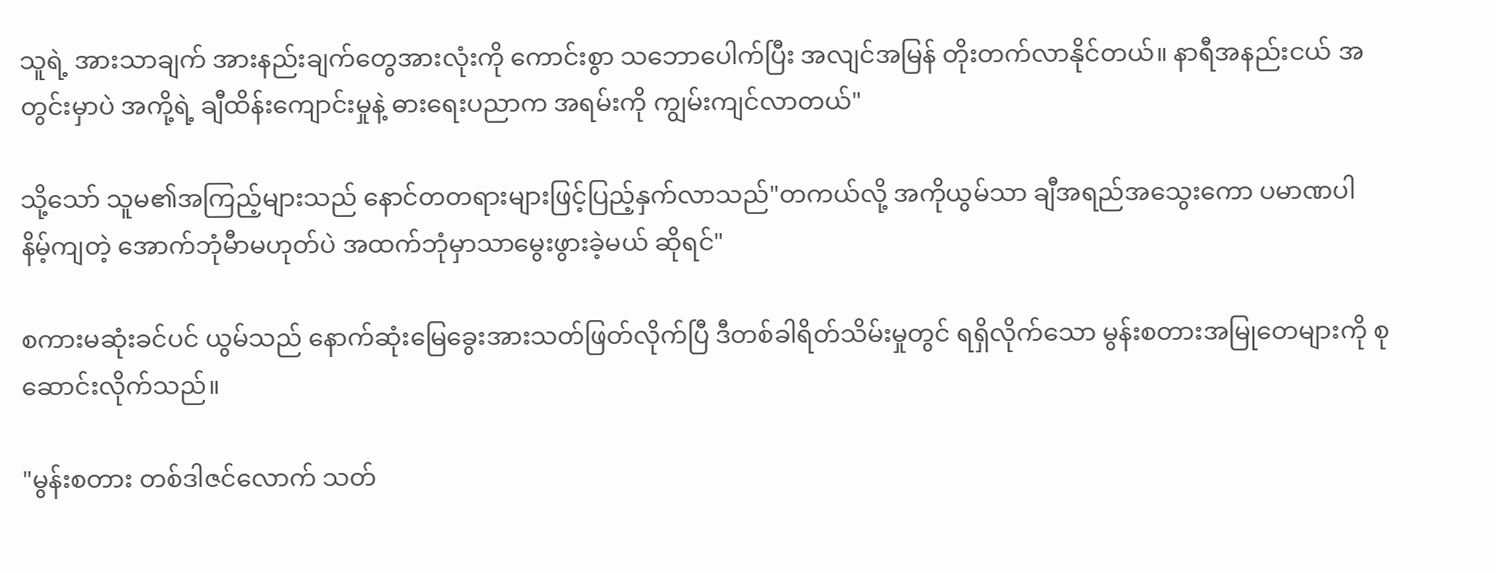သူရဲ့ အားသာချက် အားနည်းချက်တွေအားလုံးကို ကောင်းစွာ သဘောပေါက်ပြီး အလျင်အမြန် တိုးတက်လာနိုင်တယ်။ နာရီအနည်းငယ် အတွင်းမှာပဲ အကို့ရဲ့ ချီထိန်းကျောင်းမှုနဲ့ ဓားရေးပညာက အရမ်းကို ကျွမ်းကျင်လာတယ်"

သို့သော် သူမ၏အကြည့်များသည် နောင်တတရားများဖြင့်ပြည့်နှက်လာသည်"တကယ်လို့ အကိုယွမ်သာ ချီအရည်အသွေးကော ပမာဏပါ နိမ့်ကျတဲ့ အောက်ဘုံမီာမဟုတ်ပဲ အထက်ဘုံမှာသာမွေးဖွားခဲ့မယ် ဆိုရင်"

စကားမဆုံးခင်ပင် ယွမ်သည် နောက်ဆုံးမြေခွေးအားသတ်ဖြတ်လိုက်ပြီ ဒီတစ်ခါရိတ်သိမ်းမှုတွင် ရရှိလိုက်သော မွန်းစတားအမြုတေများကို စုဆောင်းလိုက်သည်။

"မွန်းစတား တစ်ဒါဇင်လောက် သတ်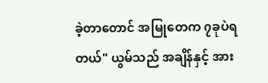ခဲ့တာတောင် အမြုတေက ၇ခုပဲရတယ်" ယွမ်သည် အချိန်နှင့် အား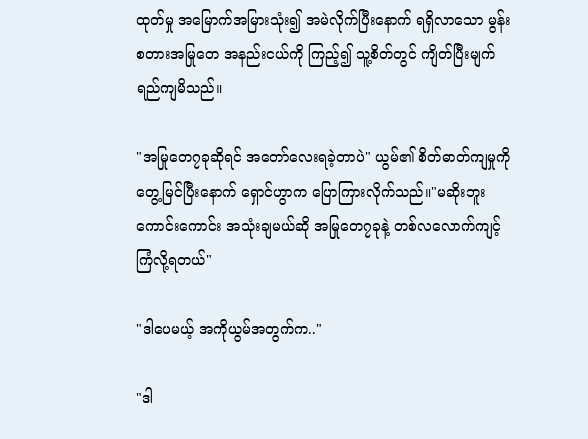ထုတ်မှု အမြောက်အမြားသုံး၍ အမဲလိုက်ပြီးနောက် ရရှိလာသော မွန်းစတားအမြုတေ အနည်းငယ်ကို ကြည့်၍ သူ့စိတ်တွင် ကျိတ်ပြီးမျက်ရည်ကျမိသည်။

"အမြုတေ၇ခုဆိုရင် အတော်လေးရခဲ့တာပဲ" ယွမ်၏ စိတ်ဓာတ်ကျမှုကို တွေ့မြင်ပြီးနောက် ရှောင်ဟွာက ပြောကြားလိုက်သည်။"မဆိုးဘူး ကောင်းကောင်း အသုံးချမယ်ဆို အမြုတေ၇ခုနဲ့ တစ်လလောက်ကျင့်ကြံလို့ရတယ်"

"ဒါပေမယ့် အကိုယွမ်အတွက်က.."

"ဒါ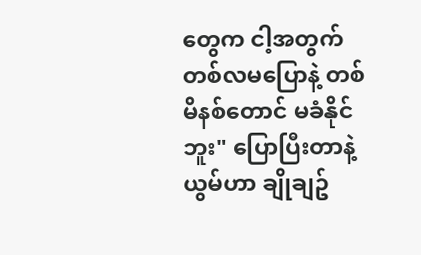တွေက ငါ့အတွက် တစ်လမပြောနဲ့ တစ်မိနစ်တောင် မခံနိုင်ဘူး" ပြောပြီးတာနဲ့ ယွမ်ဟာ ချိုချဥ်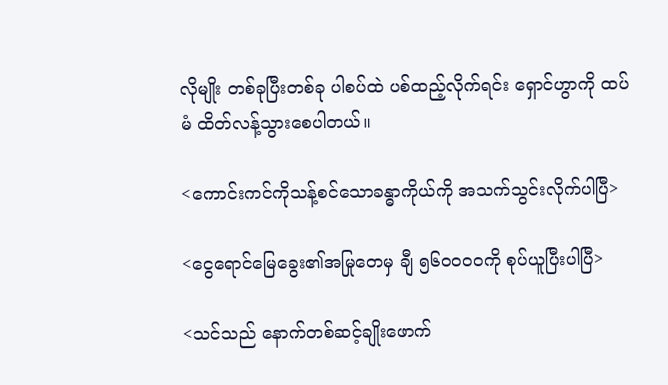လိုမျိုး တစ်ခုပြီးတစ်ခု ပါစပ်ထဲ ပစ်ထည့်လိုက်ရင်း ရှောင်ဟွာကို ထပ်မံ ထိတ်လန့်သွားစေပါတယ်။

<ကောင်းကင်ကိုသန့်စင်သောခန္ဓာကိုယ်ကို အသက်သွင်းလိုက်ပါပြီ>

<ငွေရောင်မြေခွေး၏အမြုတေမှ ချီ ၅၆၀၀၀၀ကို စုပ်ယူပြီးပါပြီ>

<သင်သည် နောက်တစ်ဆင့်ချိုးဖောက်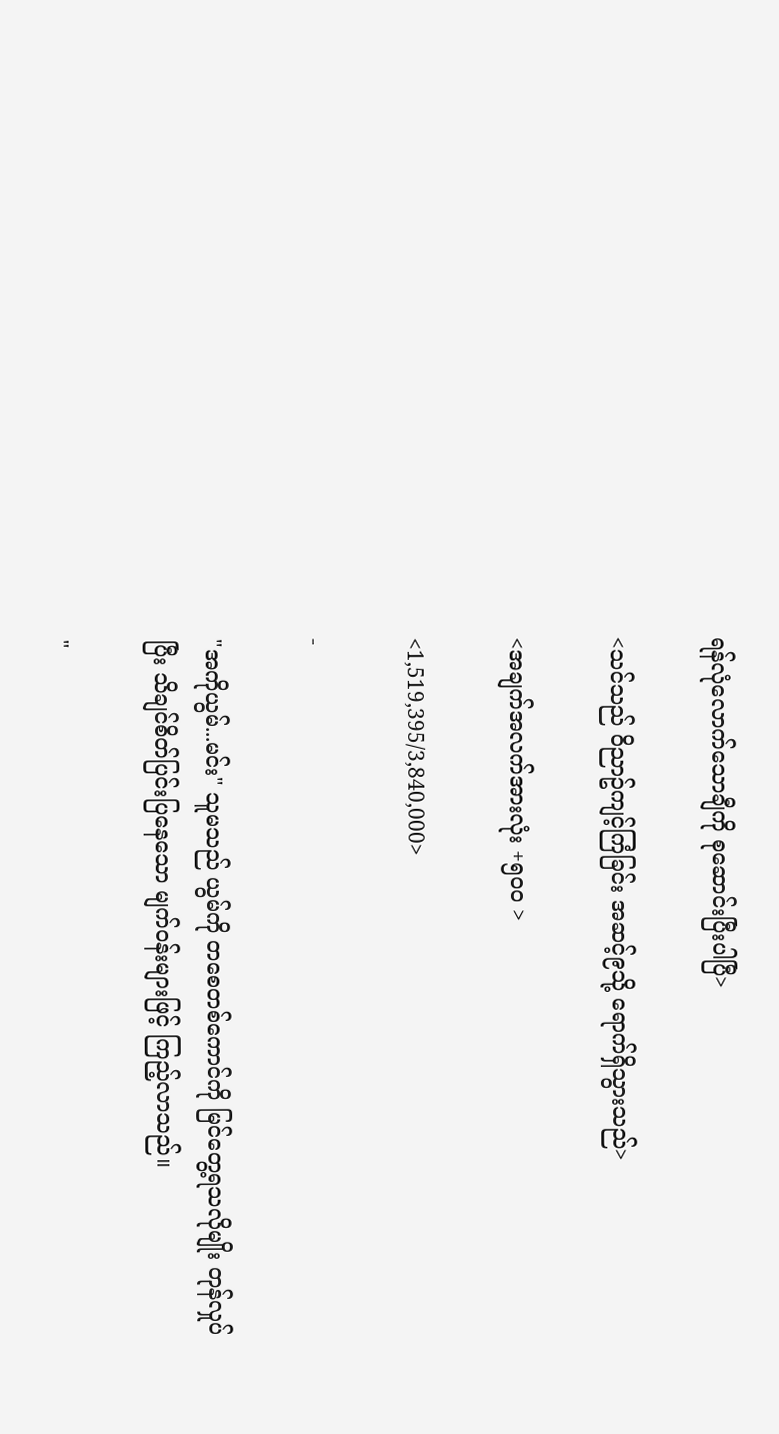ရန်လုံလောက်သောချီကို စုဆောင်းပြီးပါပြီ>

<သင်သည် ၀ိညာဥ်ကျင့်ကြံခြင်း အဆင့်၉သို့ ရောက်ရှိသွားသည်>

<အချက်အလက်အားလုံး +၅၀၀ >

<1,519,395/3,840,000>

-

"အကိုယွမ်...မင်း" သူမသည် ယွမ်ကို တစေတစ်ကောင်ကို မြင်တွေ့ရသလိုမျိုး တုန်လှုပ်ပြီး သိချင်စိတ်ပြင်းပြနေသော မျက်၀န်းများဖြင့် ကြည့်လာသည်။

"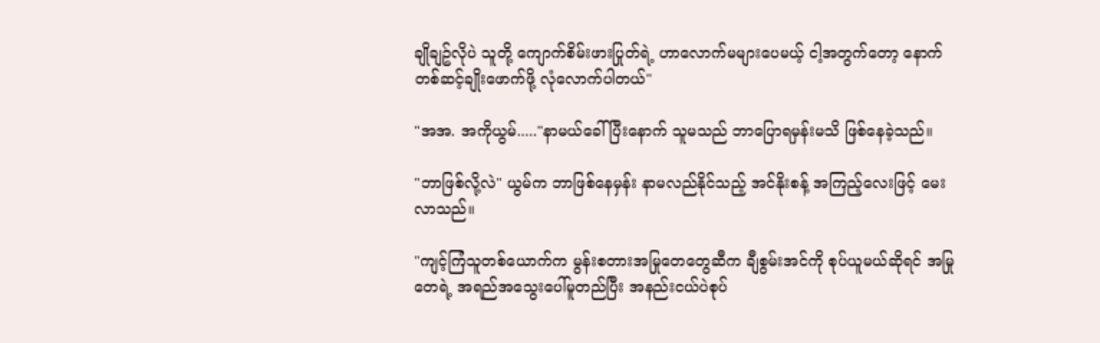ချိုချဥ်လိုပဲ သူတို့ ကျောက်စိမ်းဖားပြုတ်ရဲ့ ဟာလောက်မများပေမယ့် ငါ့အတွက်တော့ နောက်တစ်ဆင့်ချိုးဖောက်ဖို့ လုံလောက်ပါတယ်"

"အအ. အကိုယွမ်....."နာမယ်ခေါ်ပြီးနောက် သူမသည် ဘာပြောရမှန်းမသိ ဖြစ်နေခဲ့သည်။

"ဘာဖြစ်လို့လဲ" ယွမ်က ဘာဖြစ်နေမှန်း နာမလည်နိုင်သည့် အင်နိုးစန့် အကြည့်လေးဖြင့် မေးလာသည်။

"ကျင့်ကြံသူတစ်ယောက်က မွန်းစတားအမြုတေတွေဆီက ချီစွမ်းအင်ကို စုပ်ယူမယ်ဆိုရင် အမြုတေရဲ့ အရည်အသွေးပေါ်မူတည်ပြီး အနည်းငယ်ပဲစုပ်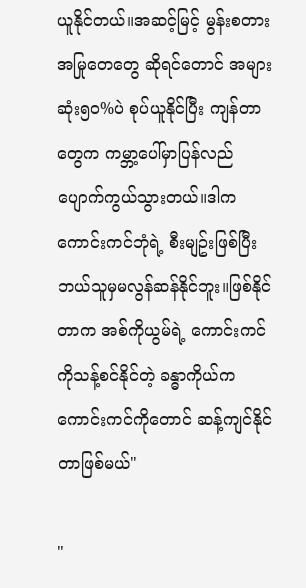ယူနိုင်တယ်။အဆင့်မြင့် မွန်းစတားအမြုတေတွေ ဆိုရင်တောင် အများဆုံး၅၀%ပဲ စုပ်ယူနိုင်ပြီး ကျန်တာတွေက ကမ္ဘာ့ပေါ်မှာပြန်လည်ပျောက်ကွယ်သွားတယ်။ဒါက ကောင်းကင်ဘုံရဲ့ စီးမျဥ်းဖြစ်ပြီး ဘယ်သူမှမလွန်ဆန်နိုင်ဘူး။ဖြစ်နိုင်တာက အစ်ကိုယွမ်ရဲ့ ကောင်းကင်ကိုသန့်စင်နိုင်တဲ့ ခန္ဓာကိုယ်က ကောင်းကင်ကိုတောင် ဆန့်ကျင်နိုင်တာဖြစ်မယ်"

"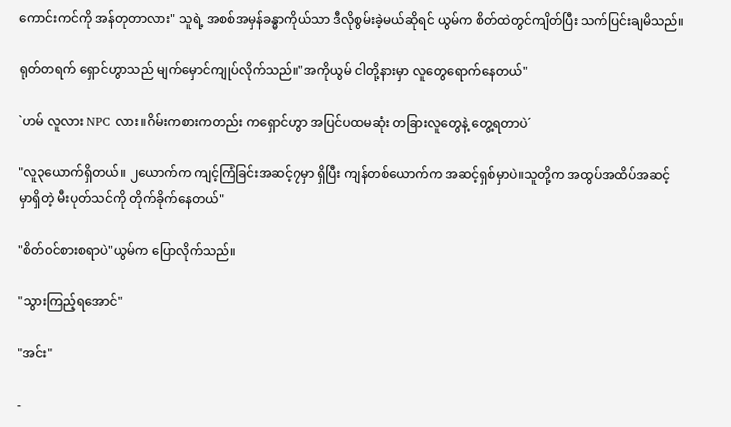ကောင်းကင်ကို အန်တုတာလား" သူရဲ့ အစစ်အမှန်ခန္ဓာကိုယ်သာ ဒီလိုစွမ်းခဲ့မယ်ဆိုရင် ယွမ်က စိတ်ထဲတွင်ကျိတ်ပြီး သက်ပြင်းချမိသည်။

ရုတ်တရက် ရှောင်ဟွာသည် မျက်မှောင်ကျုပ်လိုက်သည်။"အကိုယွမ် ငါတို့နားမှာ လူတွေရောက်နေတယ်"

`ဟမ် လူလား NPC လား။ဂိမ်းကစားကတည်း ကရှောင်ဟွာ အပြင်ပထမဆုံး တခြားလူတွေနဲ့ တွေ့ရတာပဲ´

"လူ၃ယောက်ရှိတယ်။ ၂ယောက်က ကျင့်ကြံခြင်းအဆင့်၇မှာ ရှိပြီး ကျန်တစ်ယောက်က အဆင့်ရှစ်မှာပဲ။သူတို့က အထွပ်အထိပ်အဆင့်မှာရှိတဲ့ မီးပုတ်သင်ကို တိုက်ခိုက်နေတယ်"

"စိတ်၀င်စားစရာပဲ"ယွမ်က ပြောလိုက်သည်။

"သွားကြည့်ရအောင်"

"အင်း"

-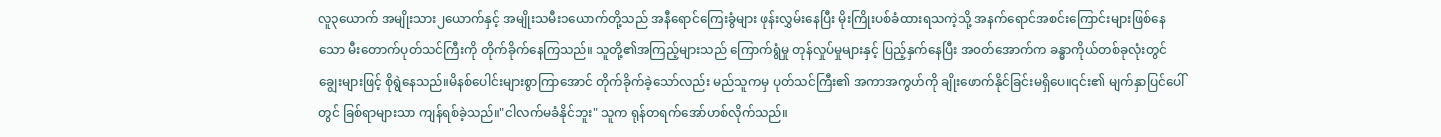လူ၃ယောက် အမျိုးသား၂ယောက်နှင့် အမျိုးသမီး၁ယောက်တို့သည် အနီရောင်ကြေးခွံများ ဖုန်းလွှမ်းနေပြီး မိုးကြိုးပစ်ခံထားရသကဲ့သို့ အနက်ရောင်အစင်းကြောင်းများဖြစ်နေသော မီးတောက်ပုတ်သင်ကြီးကို တိုက်ခိုက်နေကြသည်။ သူတို့၏အကြည့်များသည် ကြောက်ရွံမှု တုန်လှုပ်မှုများနှင့် ပြည့်နှက်နေပြီး အ၀တ်အောက်က ခန္ဓာကိုယ်တစ်ခုလုံးတွင် ချွေးများဖြင့် စိုရွဲနေသည်။မိနစ်ပေါင်းများစွာကြာအောင် တိုက်ခိုက်ခဲ့သော်လည်း မည်သူကမှ ပုတ်သင်ကြီး၏ အကာအကွဟ်ကို ချိုးဖောက်နိုင်ခြင်းမရှိပေ။၎င်း၏ မျက်နှာပြင်ပေါ်တွင် ခြစ်ရာများသာ ကျန်ရစ်ခဲ့သည်။"ငါလက်မခံနိုင်ဘူး" သူက ရုန်တရက်အော်ဟစ်လိုက်သည်။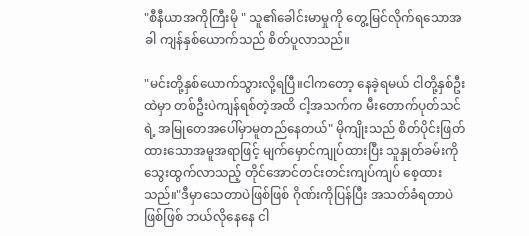"စီနီယာအကိုကြီးမို " သူ၏ခေါင်းမာမှုကို တွေ့မြင်လိုက်ရသောအခါ ကျန်နှစ်ယောက်သည် စိတ်ပူလာသည်။

"မင်းတို့နှစ်ယောက်သွားလို့ရပြီ။ငါကတော့ နေခဲ့ရမယ် ငါတို့နှစ်ဦးထဲမှာ တစ်ဦးပဲကျန်ရစ်တဲ့အထိ ငါ့အသက်က မီးတောက်ပုတ်သင်ရဲ့ အမြုတေအပေါ်မှာမူတည်နေတယ်" မိုကျိုးသည် စိတ်ပိုင်းဖြတ်ထားသောအမူအရာဖြင့် မျက်မှောင်ကျုပ်ထားပြီး သူနှုတ်ခမ်းကို သွေးထွက်လာသည့် တိုင်အောင်တင်းတင်းကျပ်ကျပ် စေ့ထားသည်။"ဒီမှာသေတာပဲဖြစ်ဖြစ် ဂိုဏ်းကိုပြန်ပြီး အသတ်ခံရတာပဲဖြစ်ဖြစ် ဘယ်လိုနေနေ ငါ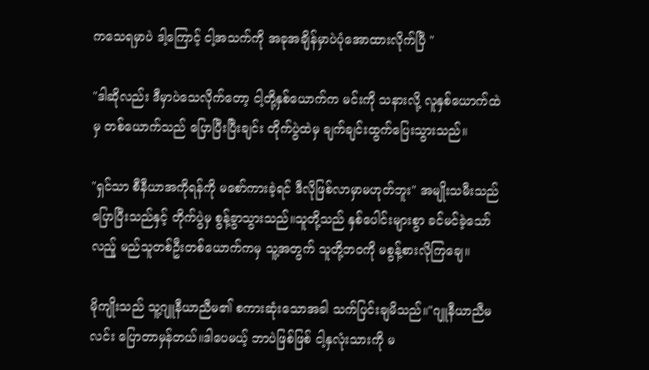ကသေရမှာပဲ ဒါ့ကြောင့် ငါ့အသက်ကို အခုအချိန်မှာပဲပုံအောထားလိုက်ပြီ "

"ဒါဆိုလည်း ဒီမှာပဲသေလိုက်တော့ ငါ့တို့နှစ်ယောက်က မင်းကို သနားလို့ လူနှစ်ယောက်ထဲမှ တစ်ယောက်သည် ပြောပြီးပြီးချင်း တိုက်ပွဲထဲမှ ချက်ချင်းထွက်ပြေးသွားသည်။

"ရှင်သာ စီနီယာအကိုရန်ကို မစော်ကားခဲ့ရင် ဒီလိုဖြစ်လာမှာမဟုတ်ဘူး" အမျိုးသမီးသည် ပြောပြီးသည်နှင့် တိုက်ပွဲမှ စွန့်ခွာသွားသည်။သူတို့သည် နှစ်ပေါင်းများစွာ ခင်မင်ခဲ့သော်လည်ူ မည်သူတစ်ဦးတစ်ယောက်ကမှ သူ့အတွက် သူတို့ဘ၀ကို မစွန့်စားလိုကြချေ။

မိုကျိုးသည် သူ့ဂျူနီယာညီမ၏ စကားဆုံးသောအခါ သက်ပြင်းချမိသည်။"ဂျူနီယာညီမလင်း ပြောတာမှန်တယ်။ဒါပေမယ့် ဘာပဲဖြစ်ဖြစ် ငါ့နှလုံးသားကို မ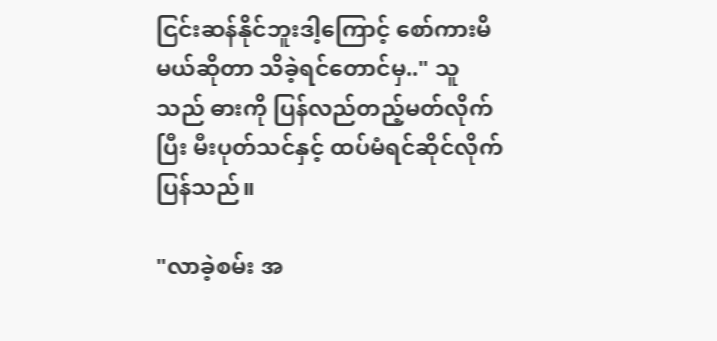ငြင်းဆန်နိုင်ဘူးဒါ့ကြောင့် စော်ကားမိမယ်ဆိုတာ သိခဲ့ရင်တောင်မှ.." သူသည် ဓားကို ပြန်လည်တည့်မတ်လိုက်ပြီး မီးပုတ်သင်နှင့် ထပ်မံရင်ဆိုင်လိုက်ပြန်သည်။

"လာခဲ့စမ်း အ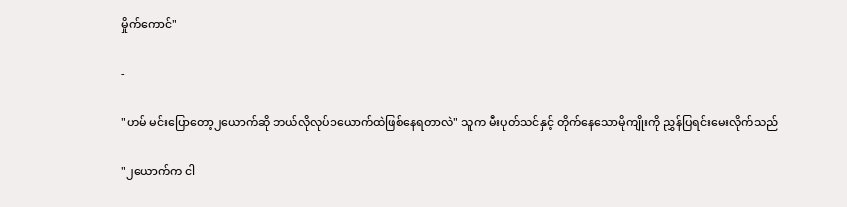မှိုက်ကောင်"

-

"ဟမ် မင်းပြောတော့၂ယောက်ဆို ဘယ်လိုလုပ်၁ယောက်ထဲဖြစ်နေရတာလဲ" သူက မီးပုတ်သင်နှင့် တိုက်နေသောမိုကျိုးကို ညွှန်ပြရင်းမေးလိုက်သည်

"၂ယောက်က ငါ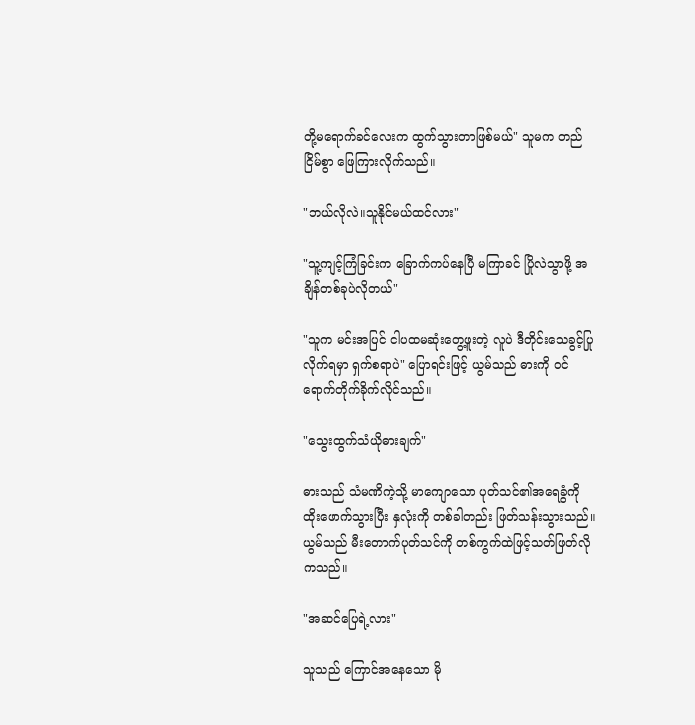တို့မရောက်ခင်လေးက ထွက်သွားတာဖြစ်မယ်" သူမက တည်ငြိမ်စွာ ဖြေကြားလိုက်သည်။

"ဘယ်လိုလဲ။သူနိုင်မယ်ထင်လား"

"သူ့ကျင့်ကြံခြင်းက ခြောက်ကပ်နေပြီ မကြာခင် ပြိုလဲသွာဖို့ အချိန်တစ်ခုပဲလိုတယ်"

"သူက မင်းအပြင် ငါပထမဆုံးတွေ့ဖူးတဲ့ လူပဲ ဒီတိုင်းသေခွင့်ပြုလိုက်ရမှာ ရှက်စရာပဲ" ပြောရင်းဖြင့် ယွမ်သည် ဓားကို ၀င်ရောက်တိုက်ခိုက်လိုင်သည်။

"သွေးထွက်သံယိုဓားချက်"

ဓားသည် သံမဏိကဲ့သို့ မာကျောသော ပုတ်သင်၏အရေခွံကို ထိုးဖောက်သွားပြီး နှလုံးကို တစ်ခါတည်း ဖြတ်သန်းသွားသည်။ ယွမ်သည် မီးတောက်ပုတ်သင်ကို တစ်ကွက်ထဲဖြင့်သတ်ဖြတ်လိုကသည်။

"အဆင်ပြေရဲ့လား"

သူသည် ကြောင်အနေသော မို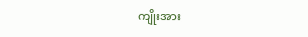ကျိုးအား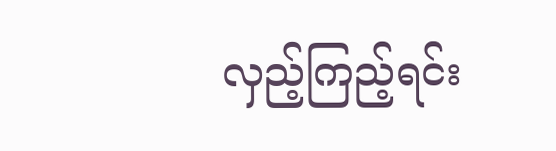လှည့်ကြည့်ရင်း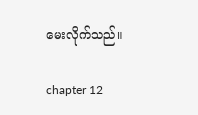မေးလိုက်သည်။

chapter 12